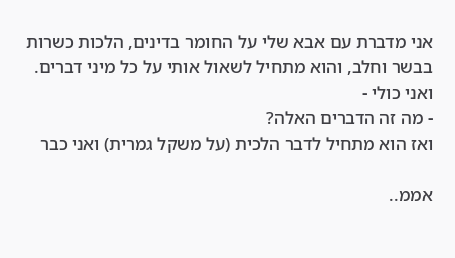אני מדברת עם אבא שלי על החומר בדינים, הלכות כשרות בבשר וחלב, והוא מתחיל לשאול אותי על כל מיני דברים.
ואני כולי -
- מה זה הדברים האלה?
ואז הוא מתחיל לדבר הלכית (על משקל גמרית) ואני כבר

אממ..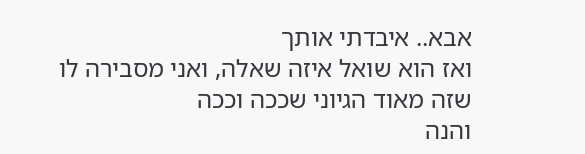אבא.. איבדתי אותך
ואז הוא שואל איזה שאלה, ואני מסבירה לו שזה מאוד הגיוני שככה וככה
והנה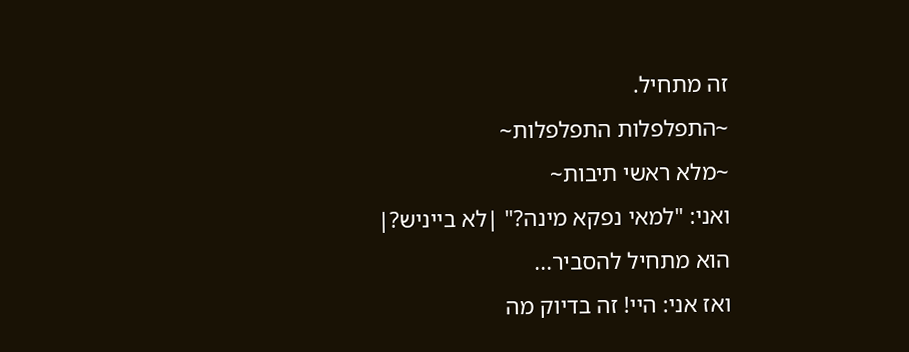זה מתחיל.
~התפלפלות התפלפלות~
~מלא ראשי תיבות~
ואני: "למאי נפקא מינה?" |לא בייניש?|
הוא מתחיל להסביר...
ואז אני: היי! זה בדיוק מה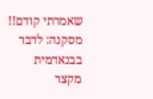שאמרתי קודם!!
מסקנה: לדבר בבנאדמית מקצר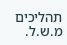תהליכים
מ.ש.ל.